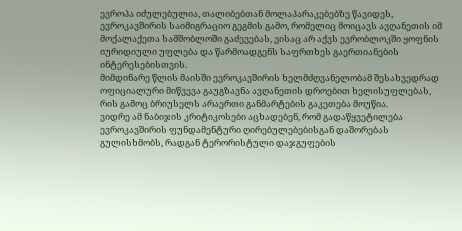ევროპა იძულებულია, თალიბებთან მოლაპარაკებებზე წავიდეს, ევროკავშირის საიმიგრაციო გეგმის გამო, რომელიც მოიცავს ავღანეთის იმ მოქალაქეთა სამშობლოში გაძევებას, ვისაც არ აქვს ევრობლოკში ყოფნის იურიდიული უფლება და წარმოადგენს საფრთხეს გაერთიანების ინტერესებისთვის.
მიმდინარე წლის მაისში ევროკავშირის ხელმძღვანელობამ შესახვედრად ოფიციალური მიწვევა გაუგზავნა ავღანეთის დროებით ხელისუფლებას, რის გამოც ბრიუსელს არაერთი განმარტების გაკეთება მოუწია.
ვიდრე ამ ნაბიჯის კრიტიკოსები აცხადებენ, რომ გადაწყვეტილება ევროკავშირის ფუნდამენტური ღირებულებებისგან დაშორებას გულისხმობს, რადგან ტერორისტული დაჯგუფების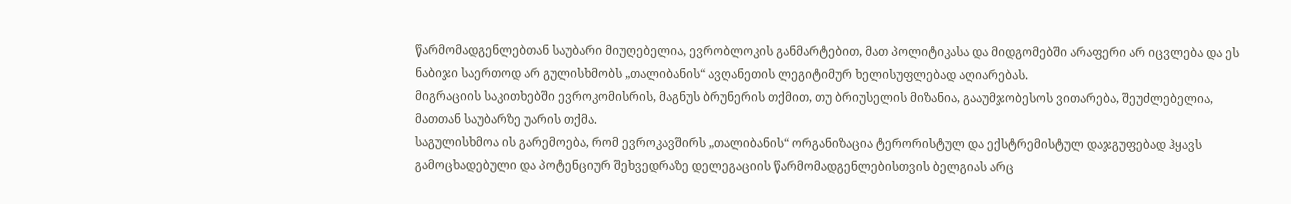წარმომადგენლებთან საუბარი მიუღებელია, ევრობლოკის განმარტებით, მათ პოლიტიკასა და მიდგომებში არაფერი არ იცვლება და ეს ნაბიჯი საერთოდ არ გულისხმობს „თალიბანის“ ავღანეთის ლეგიტიმურ ხელისუფლებად აღიარებას.
მიგრაციის საკითხებში ევროკომისრის, მაგნუს ბრუნერის თქმით, თუ ბრიუსელის მიზანია, გააუმჯობესოს ვითარება, შეუძლებელია, მათთან საუბარზე უარის თქმა.
საგულისხმოა ის გარემოება, რომ ევროკავშირს „თალიბანის“ ორგანიზაცია ტერორისტულ და ექსტრემისტულ დაჯგუფებად ჰყავს გამოცხადებული და პოტენციურ შეხვედრაზე დელეგაციის წარმომადგენლებისთვის ბელგიას არც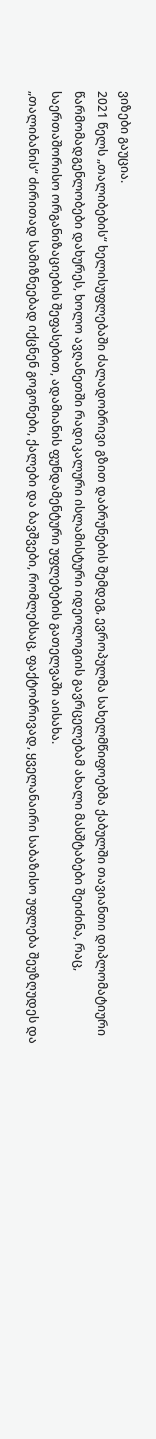ვიზები გაუცია.
2021 წელს „თალიბების“ ხელისუფლებაში ძალადობრივი გზით დაბრუნების შემდეგ, ევროპულმა სახელმწიფოებმა ქაბულში თავიანთი დიპლომატიური წარმომადგენლობები დახურეს, ხოლო ავღანეთში რადიკალური ისლამისტური იდეოლოგიის გავრცელებამ ახალი მასშტაბები შეიძინა, რაც, საერთაშორისო ორგანიზაციების შეფასებით, ადამიანის ფუნდამენტური უფლებების გათელვაში აისახა.
„თალიბანის“ ძირითად სამიზნეებად იქცნენ გოგონები, ქალები და ბავშვები, რომლებსაც, ფაქტობრივად, ყველანაირი საბაზისო უფლება შეუზღუდეს და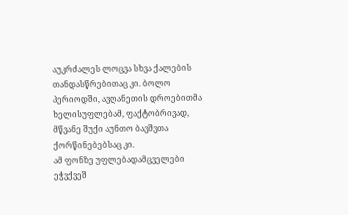აუკრძალეს ლოცვა სხვა ქალების თანდასწრებითაც კი. ბოლო პერიოდში, ავღანეთის დროებითმა ხელისუფლებამ, ფაქტობრივად, მწვანე შუქი აუნთო ბავშვთა ქორწინებებსაც კი.
ამ ფონზე უფლებადამცველები ეჭვქვეშ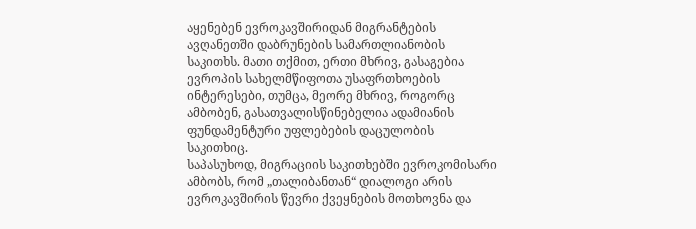აყენებენ ევროკავშირიდან მიგრანტების ავღანეთში დაბრუნების სამართლიანობის საკითხს. მათი თქმით, ერთი მხრივ, გასაგებია ევროპის სახელმწიფოთა უსაფრთხოების ინტერესები, თუმცა, მეორე მხრივ, როგორც ამბობენ, გასათვალისწინებელია ადამიანის ფუნდამენტური უფლებების დაცულობის საკითხიც.
საპასუხოდ, მიგრაციის საკითხებში ევროკომისარი ამბობს, რომ „თალიბანთან“ დიალოგი არის ევროკავშირის წევრი ქვეყნების მოთხოვნა და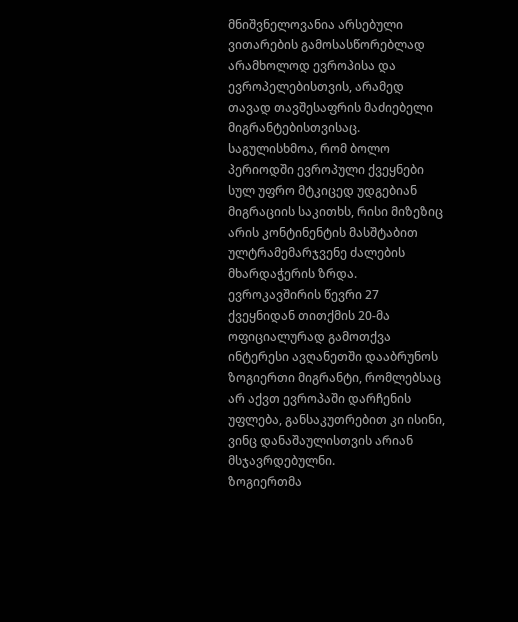მნიშვნელოვანია არსებული ვითარების გამოსასწორებლად არამხოლოდ ევროპისა და ევროპელებისთვის, არამედ თავად თავშესაფრის მაძიებელი მიგრანტებისთვისაც.
საგულისხმოა, რომ ბოლო პერიოდში ევროპული ქვეყნები სულ უფრო მტკიცედ უდგებიან მიგრაციის საკითხს, რისი მიზეზიც არის კონტინენტის მასშტაბით ულტრამემარჯვენე ძალების მხარდაჭერის ზრდა.
ევროკავშირის წევრი 27 ქვეყნიდან თითქმის 20-მა ოფიციალურად გამოთქვა ინტერესი ავღანეთში დააბრუნოს ზოგიერთი მიგრანტი, რომლებსაც არ აქვთ ევროპაში დარჩენის უფლება, განსაკუთრებით კი ისინი, ვინც დანაშაულისთვის არიან მსჯავრდებულნი.
ზოგიერთმა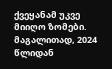ქვეყანამ უკვე მიიღო ზომები. მაგალითად, 2024 წლიდან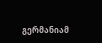გერმანიამ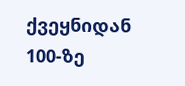ქვეყნიდან 100-ზე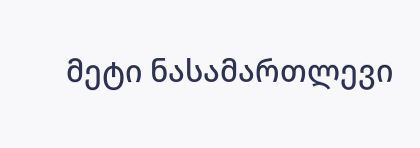მეტი ნასამართლევი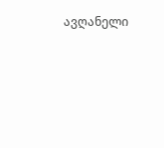ავღანელი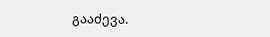გააძევა.